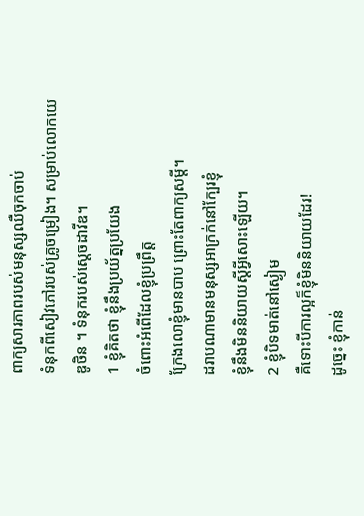ពាក្យសារភាពរបស់មនុស្សឈឺចុកចាប់
ទំនុកពីសៀវភៅរបស់គ្រូចម្រៀង។ សម្រាប់លោកយេឌូថិន ។ ទំនុករបស់ស្ដេចដាវីឌ។
1 ខ្ញុំគិតថា ខ្ញុំនឹងប្រយ័ត្នប្រយែង
ចំពោះអំពើដែលខ្ញុំប្រព្រឹត្ត
ក្រែងលោខ្ញុំមានបាប ព្រោះតែពាក្យសម្ដី។
ដរាបណាមានមនុស្សអាក្រក់នៅក្បែរខ្ញុំ
ខ្ញុំនឹងមិននិយាយស្ដីអ្វីសោះឡើយ។
2 ខ្ញុំបិទមាត់នៅស្ងៀម
គឺទោះបីការល្អក៏ខ្ញុំមិននិយាយដែរ!
ដូច្នេះ ខ្ញុំកាន់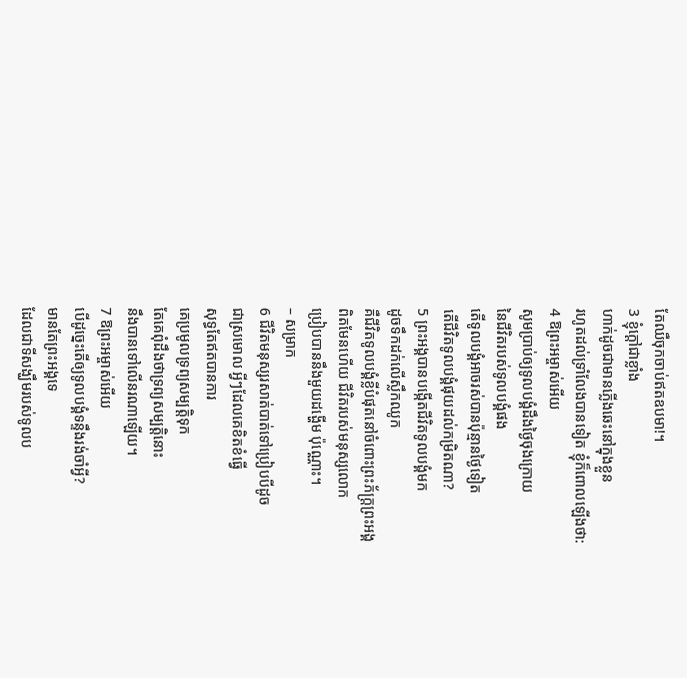តែឈឺចុកចាប់ឥតឧបមា!។
3 ខ្ញុំក្ដៅជាខ្លាំង
ហាក់ដូចជាមានភ្លើងឆេះនៅក្នុងខ្លួន
រហូតដល់ទ្រាំលែងបានទៀត ខ្ញុំក៏ពោលឡើងថា:
4 ឱព្រះអម្ចាស់អើយ
សូមប្រាប់ឲ្យទូលបង្គំដឹងថ្ងៃចុងក្រោយ
នៃជីវិតរបស់ទូលបង្គំផង
តើទូលបង្គំអាចរស់បានប៉ុន្មានថ្ងៃទៀត
តើជីវិតទូលបង្គំផុយដល់កម្រិតណា?
5 ព្រះអង្គបានបង្កើតជីវិតទូលបង្គំមក
ដូចទឹកដក់លើស្លឹកឈូក
គឺជីវិតទូលបង្គំខ្លីបំផុតនៅចំពោះព្រះភ័ក្ត្រព្រះអង្គ
ពិតមែនហើយ ជីវិតរបស់មនុស្សលោក
ប្រៀបបាននឹងមួយដង្ហើម ប៉ុណ្ណោះ។
– សម្រាក
6 ជីវិតមនុស្សរសាត់បាត់ទៅប្រៀបបីដូច
ជាស្រមោល អ្វីៗដែលគេខិតខំធ្វើ
សុទ្ធតែឥតបានការ
គេប្រមូលទ្រព្យសម្បត្តិទុក
តែគេពុំដឹងថាទ្រព្យសម្បត្តិនោះ
នឹងបានទៅលើនរណាឡើយ។
7 ឱព្រះអម្ចាស់អើយ
បើដូច្នេះតើឲ្យទូលបង្គំទន្ទឹងរង់ចាំអ្វី?
មានតែព្រះអង្គទេ
ដែលជាទីសង្ឃឹមរបស់ទូលប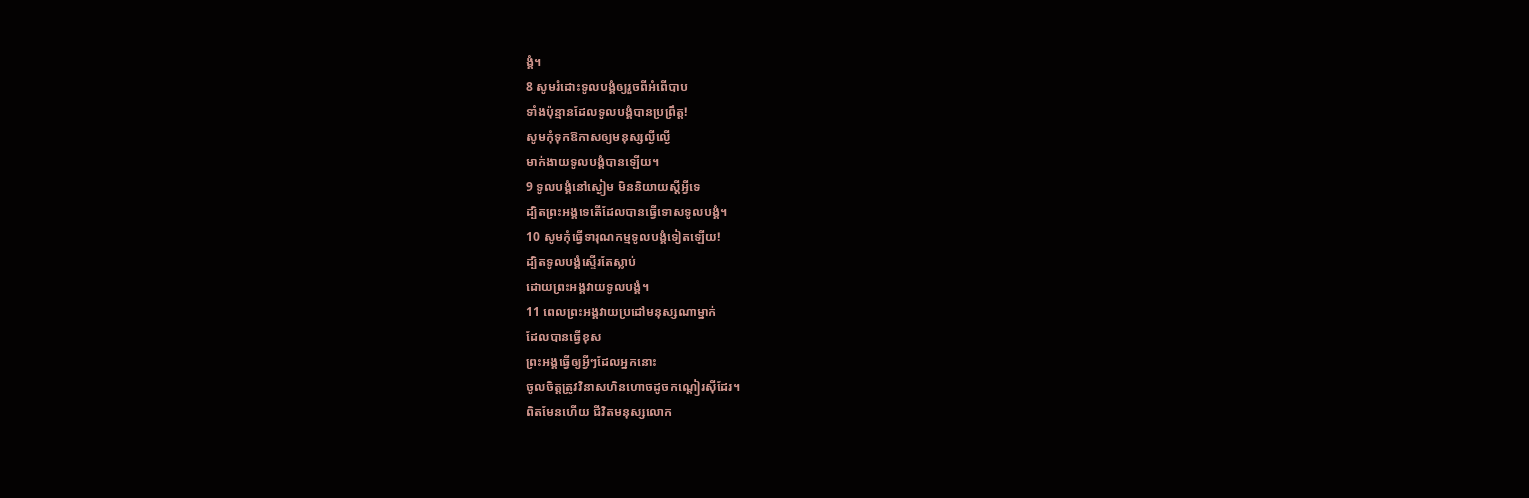ង្គំ។
8 សូមរំដោះទូលបង្គំឲ្យរួចពីអំពើបាប
ទាំងប៉ុន្មានដែលទូលបង្គំបានប្រព្រឹត្ត!
សូមកុំទុកឱកាសឲ្យមនុស្សល្ងីល្ងើ
មាក់ងាយទូលបង្គំបានឡើយ។
9 ទូលបង្គំនៅស្ងៀម មិននិយាយស្ដីអ្វីទេ
ដ្បិតព្រះអង្គទេតើដែលបានធ្វើទោសទូលបង្គំ។
10 សូមកុំធ្វើទារុណកម្មទូលបង្គំទៀតឡើយ!
ដ្បិតទូលបង្គំស្ទើរតែស្លាប់
ដោយព្រះអង្គវាយទូលបង្គំ។
11 ពេលព្រះអង្គវាយប្រដៅមនុស្សណាម្នាក់
ដែលបានធ្វើខុស
ព្រះអង្គធ្វើឲ្យអ្វីៗដែលអ្នកនោះ
ចូលចិត្តត្រូវវិនាសហិនហោចដូចកណ្ដៀរស៊ីដែរ។
ពិតមែនហើយ ជីវិតមនុស្សលោក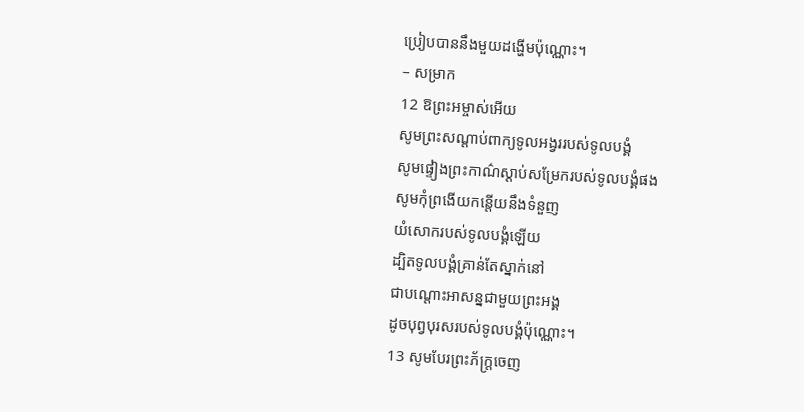ប្រៀបបាននឹងមួយដង្ហើមប៉ុណ្ណោះ។
– សម្រាក
12 ឱព្រះអម្ចាស់អើយ
សូមព្រះសណ្ដាប់ពាក្យទូលអង្វររបស់ទូលបង្គំ
សូមផ្ទៀងព្រះកាណ៌ស្ដាប់សម្រែករបស់ទូលបង្គំផង
សូមកុំព្រងើយកន្តើយនឹងទំនួញ
យំសោករបស់ទូលបង្គំឡើយ
ដ្បិតទូលបង្គំគ្រាន់តែស្នាក់នៅ
ជាបណ្តោះអាសន្នជាមួយព្រះអង្គ
ដូចបុព្វបុរសរបស់ទូលបង្គំប៉ុណ្ណោះ។
13 សូមបែរព្រះភ័ក្ត្រចេញ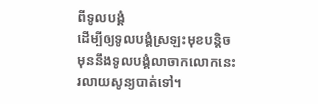ពីទូលបង្គំ
ដើម្បីឲ្យទូលបង្គំស្រឡះមុខបន្តិច
មុននឹងទូលបង្គំលាចាកលោកនេះ
រលាយសូន្យបាត់ទៅ។